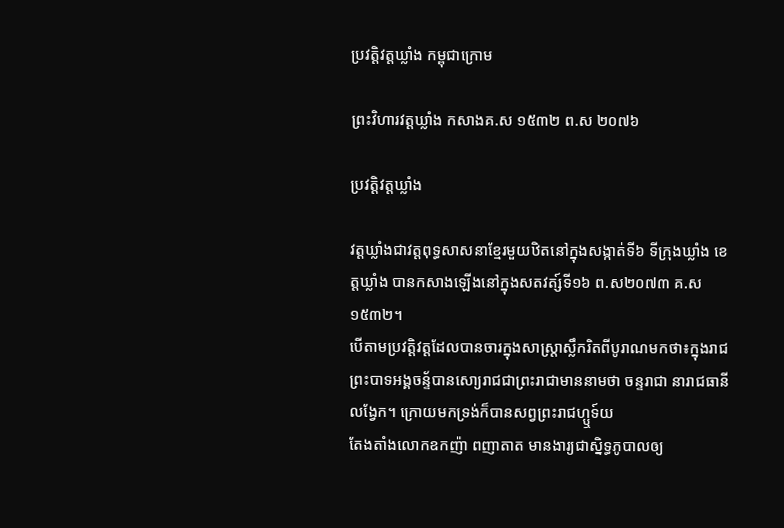ប្រវត្តិវត្តឃ្លាំង កម្ពុជាក្រោម

ព្រះវិហារវត្តឃ្លាំង កសាងគ.ស ១៥៣២ ព.ស ២០៧៦

ប្រវត្តិវត្តឃ្លាំង

វត្តឃ្លាំងជាវត្តពុទ្ធសាសនាខ្មែរមួយឋិតនៅក្នុងសង្កាត់ទី៦ ទីក្រុងឃ្លាំង ខេត្តឃ្លាំង បានកសាងឡើងនៅក្នុងសតវត្ស៍ទី១៦ ព.ស២០៧៣ គ.ស១៥៣២។
បើតាមប្រវត្តិវត្ដដែលបានចារក្នុងសាស្ត្រាស្លឹករិតពីបូរាណមកថា៖ក្នុងរាជព្រះបាទអង្គចន្ទ័បានសោ្យរាជជាព្រះរាជាមាននាមថា ចន្ទរាជា នារាជធានីលង្វែក។ ក្រោយមកទ្រង់ក៏បានសព្វព្រះរាជហ្ឬទ៍យ
តែងតាំងលោកឧកញ៉ា ពញាតាត មានងារ្យជាស្និទ្ធភូបាលឲ្យ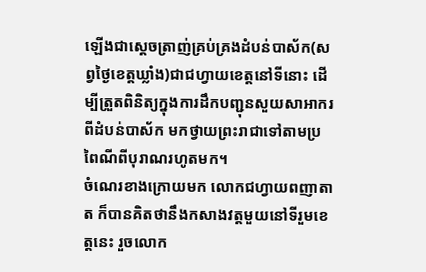ឡើងជាស្ដេចត្រាញ់គ្រប់គ្រងដំបន់បាស័ក(សព្វថ្ងៃខេត្តឃ្លាំង)ជាជហ្វាយខេត្តនៅទីនោះ ដើម្បីត្រួតពិនិត្យក្នុងការដឹកបញ្ជុនសួយសាអាករពីដំបន់បាស័ក មកថ្វាយព្រះរាជាទៅតាមប្រពៃណីពីបុរាណរហូតមក។
ចំណេរខាងក្រោយមក លោកជហ្វាយពញាតាត ក៏បានគិតថានឹងកសាងវត្តមួយនៅទីរួមខេត្តនេះ រួចលោក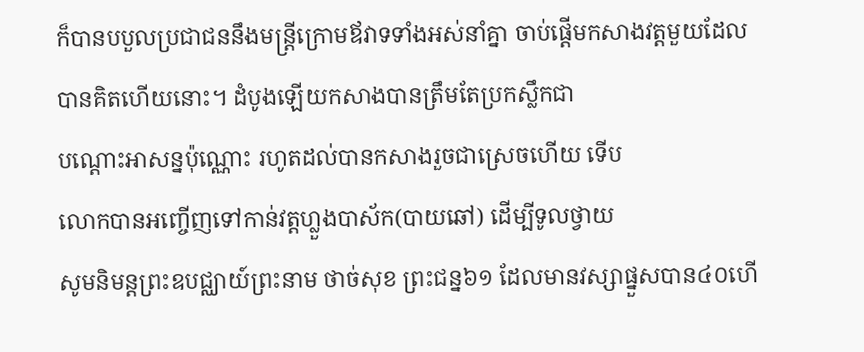ក៏បានបបួលប្រជាជននឹងមន្ត្រីក្រោមឪវាទទាំងអស់នាំគ្នា ចាប់ផ្ដើមកសាងវត្តមួយដែលបានគិតហើយនោះ។ ដំបូងឡើយកសាងបានត្រឹមតែប្រកស្លឹកជា
បណ្ដោះអាសន្នប៉ុណ្ណោះ រហូតដល់បានកសាងរួចជាស្រេចហើយ ទើប
លោកបានអញ្ចើញទៅកាន់វត្តហ្លួងបាស័ក(បាយឆៅ) ដើម្បីទូលថ្វាយ
សូមនិមន្តព្រះឧបជ្ឈាយ៍ព្រះនាម ថាច់សុខ ព្រះជន្ន៦១ ដែលមានវស្សាផ្នួសបាន៤០ហើ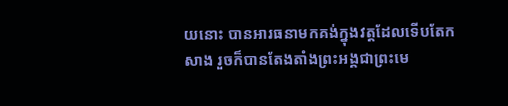យនោះ បានអារធនាមកគង់ក្នុងវត្តដែលទើបតែកសាង រួចក៏បានតែងតាំងព្រះអង្គជាព្រះមេ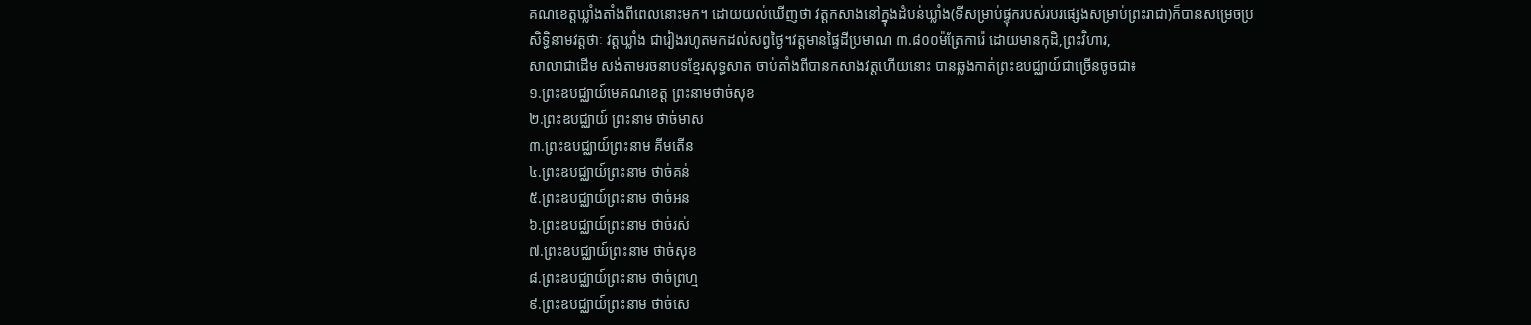គណខេត្តឃ្លាំងតាំងពីពេលនោះមក។ ដោយយល់ឃើញថា វត្តកសាងនៅក្នុងដំបន់ឃ្លាំង(ទីសម្រាប់ផ្ទុករបស់របរផ្សេងសម្រាប់ព្រះរាជា)ក៏បានសម្រេចប្រសិទ្ធិនាមវត្តថាៈ វត្តឃ្លាំង ជារៀងរហូតមកដល់សព្វថ្ងៃ។វត្តមានផ្ទៃដីប្រមាណ ៣.៨០០ម៉ត្រែការ៉េ ដោយមានកុដិ,ព្រះវិហារ,
សាលាជាដើម សង់តាមរចនាបទខ្មែរសុទ្ធសាត ចាប់តាំងពីបានកសាងវត្តហើយនោះ បានឆ្លងកាត់ព្រះឧបជ្ឈាយ៍ជាច្រើនចូចជា៖
១.ព្រះឧបជ្ឈាយ៍មេគណខេត្ត ព្រះនាមថាច់សុខ
២.ព្រះឧបជ្ឈាយ៍ ព្រះនាម ថាច់មាស
៣.ព្រះឧបជ្ឈាយ៍ព្រះនាម គីមតើន
៤.ព្រះឧបជ្ឈាយ៍ព្រះនាម ថាច់គន់
៥.ព្រះឧបជ្ឈាយ៍ព្រះនាម ថាច់អន
៦.ព្រះឧបជ្ឈាយ៍ព្រះនាម ថាច់រស់
៧.ព្រះឧបជ្ឈាយ៍ព្រះនាម ថាច់សុខ
៨.ព្រះឧបជ្ឈាយ៍ព្រះនាម ថាច់ព្រហ្ម
៩.ព្រះឧបជ្ឈាយ៍ព្រះនាម ថាច់សេ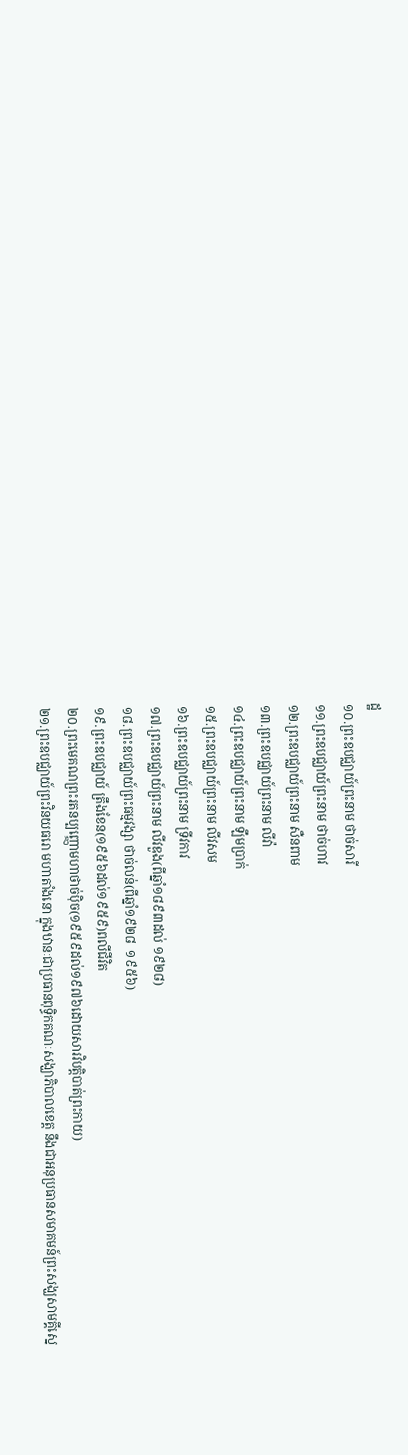ដ្ឋ
១០.ព្រះឧបជ្ឈាយ៍ព្រះនាម ថាច់សារី
១១.ព្រះឧបជ្ឈាយ៍ព្រះនាម ថាច់ហាវ
១២.ព្រះឧបជ្ឈាយ៍ព្រះនាម សឺនពាម
១៣.ព្រះឧបជ្ឈាយ៍ព្រះនាម លីវ៉ា
១៤.ព្រះឧបជ្ឈាយ៍ព្រះនាម ឡឹមប្រាក់
១៥.ព្រះឧបជ្ឈាយ៍ព្រះនាម លីវសម
១៦.ព្រះឧបជ្ឈាយ៍ព្រះនាម ទ្រីវកាវ
១៧.ព្រះឧបជ្ឈាយ៍ព្រះនាម លីវឌួង(ពីឆ្នាំ១៨៩៣ដល់ ១៩២៨)
១៨.ព្រះឧបជ្ឈាយ៍ព្រះធម្មវង្សា ថាច់លន់(ពីឆ្នាំ១៩២៨  ១៩៥៦)
១៩.ព្រះឧបជ្ឈាយ៍ ត្រឹងខែន(១៩៥៦ដល់១៩៥៩)ពលីជីវិត
២០.ព្រះមេគណព្រះរតនប្បញ្ញោមហាថាច់ប៉ិច(១៩៥៩ដល់១៩៧៦ដោយសារវិបត្តិបាត់ព្រះកាយ)
២១.ព្រះឧបជ្ឈាយ៍ព្រះវិនយធរោ មហាតាំងនោ ក្នុងឋានៈជាប្រធានពុទ្ធិកគណៈសង្ឃាភិបាលខេត្ត នឹងជាអនុប្រធានសមាគមន៍ព្រះសង្ឃសាមគ្គីស្នេ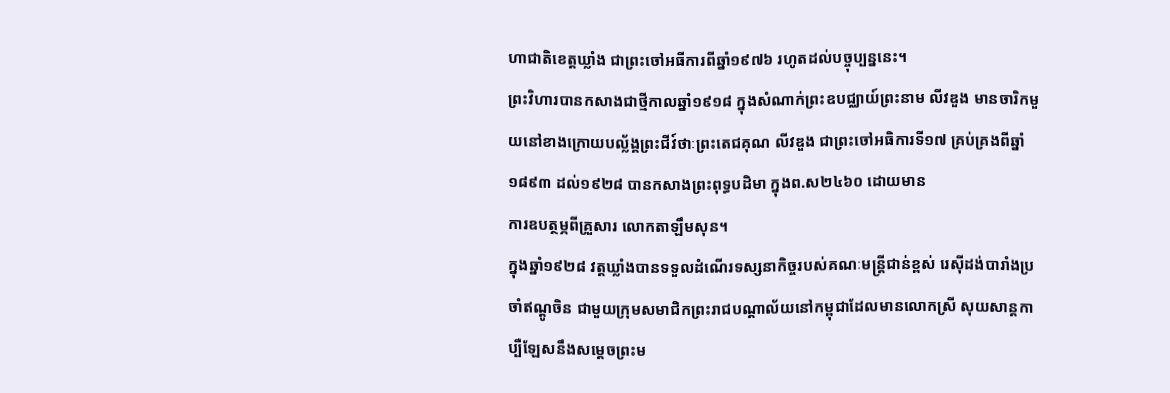ហាជាតិខេត្តឃ្លាំង ជាព្រះចៅអធីការពីឆ្នាំ១៩៧៦ រហូតដល់បច្ចុប្បន្ននេះ។
ព្រះវិហារបានកសាងជាថ្មីកាលឆ្នាំ១៩១៨ ក្នុងសំណាក់ព្រះឧបជ្ឈាយ៍ព្រះនាម លីវឌួង មានចារិកមួយនៅខាងក្រោយបល្ល័ង្គព្រះជីវ៍ថាៈព្រះតេជគុណ លីវឌួង ជាព្រះចៅអធិការទី១៧ គ្រប់គ្រងពីឆ្នាំ១៨៩៣ ដល់១៩២៨ បានកសាងព្រះពុទ្ធបដិមា ក្នុងព.ស២៤៦០ ដោយមាន
ការឧបត្ថម្ភពីគ្រួសារ លោកតាឡឹមសុន។
ក្នុងឆ្នាំ១៩២៨ វត្តឃ្លាំងបានទទួលដំណើរទស្សនាកិច្ចរបស់គណៈមន្ត្រីជាន់ខ្ពស់ រេស៊ីដង់បារាំងប្រចាំឥណ្ដូចិន ជាមួយក្រុមសមាជិកព្រះរាជបណ្ដាល័យនៅកម្ពុជាដែលមានលោកស្រី សុយសាន្តកាប្បឺឡែសនឹងសម្ដេចព្រះម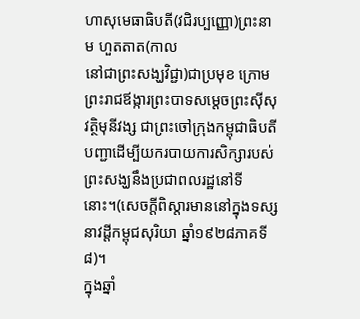ហាសុមេធាធិបតី(វជិរប្បញ្ញោ)ព្រះនាម ហួតតាត(កាល
នៅជាព្រះសង្ឃវិជ្ជា)ជាប្រមុខ ក្រោមព្រះរាជឪង្ការព្រះបាទសម្ដេចព្រះស៊ីសុវត្ថិមុនីវង្ស ជាព្រះចៅក្រុងកម្ពុជាធិបតី បញ្ជាដើម្បីយករបាយការសិក្សារបស់ព្រះសង្ឃនឹងប្រជាពលរដ្ឋនៅទីនោះ។(សេចក្ដីពិស្ដារមាននៅក្នុងទស្សនាវដ្ដីកម្ពុជសុរិយា ឆ្នាំ១៩២៨ភាគទី៨)។
ក្នុងឆ្នាំ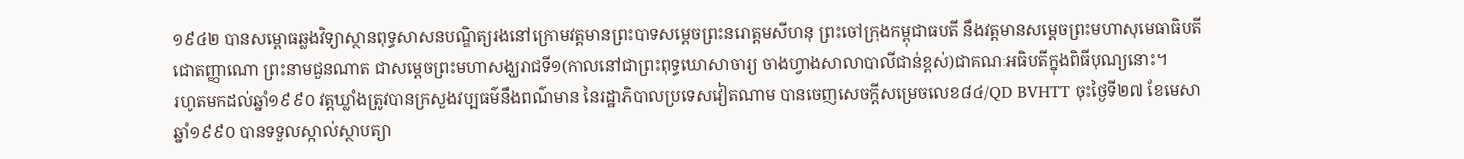១៩៤២ បានសម្ពោធឆ្លងវិទ្យាស្ថានពុទ្ធសាសនបណ្ឌិត្យរងនៅក្រោមវត្តមានព្រះបាទសម្ដេចព្រះនរោត្តមសីហនុ ព្រះចៅក្រុងកម្ពុជាធបតី នឹងវត្តមានសម្ដេចព្រះមហាសុមេធាធិបតីជោតញ្ញាណោ ព្រះនាមជួនណាត ជាសម្ដេចព្រះមហាសង្ឃរាជទី១(កាលនៅជាព្រះពុទ្ធឃោសាចារ្យ ចាងហ្វាងសាលាបាលីជាន់ខ្ពស់)ជាគណៈអធិបតីក្នុងពិធីបុណ្យនោះ។
រហូតមកដល់ឆ្នាំ១៩៩០ វត្តឃ្លាំងត្រូវបានក្រសួងវប្បធម៌នឹងពណ៌មាន នៃរដ្ឋាភិបាលប្រទេសវៀតណាម បានចេញសេចក្ដីសម្រេចលេខ៨៤/QD BVHTT ចុះថ្ងៃទី២៧ ខែមេសា ឆ្នាំ១៩៩០ បានទទួលស្កាល់ស្ថាបត្យា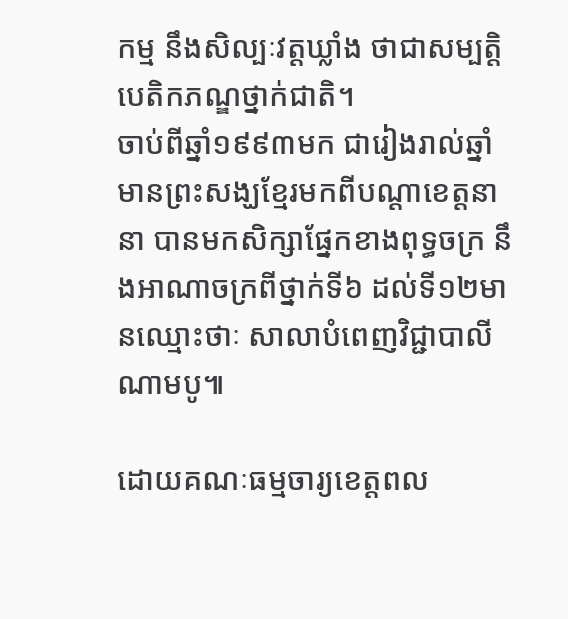កម្ម នឹងសិល្បៈវត្តឃ្លាំង ថាជាសម្បត្តិបេតិកភណ្ឌថ្នាក់ជាតិ។
ចាប់ពីឆ្នាំ១៩៩៣មក ជារៀងរាល់ឆ្នាំមានព្រះសង្ឃខ្មែរមកពីបណ្ដាខេត្តនានា បានមកសិក្សាផ្នែកខាងពុទ្ធចក្រ នឹងអាណាចក្រពីថ្នាក់ទី៦ ដល់ទី១២មានឈ្មោះថាៈ សាលាបំពេញវិជ្ជាបាលីណាមបូ៕

ដោយគណៈធម្មចារ្យខេត្តពល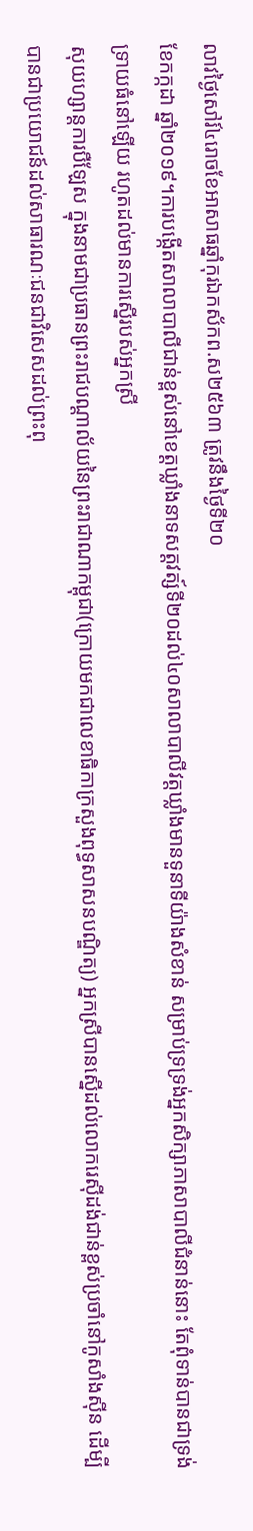លាវថ្ងៃសៅរ៍៤រោចខែអាសាធឆ្នាំកុរឯកស័កព.ស២៥៦៣ ត្រូវនឹងថ្ងៃទី២០
ខែកក្កដា ឆ្នាំ២០១៩។ការបង្កើតសាលាបាលីជាន់ខ្ពស់នៅខេត្តឃ្លាំងនាទសត្តវត្ស៍ទី២០ដល់៤០សាលាបាលីវត្តឃ្លាំងមានទួនាទីយ៉ាងសំខាន់ សម្រាប់ទ្រទ្រង់អ្នកសិក្សាភាសាបាលីជំនាន់នោះ តែពុំទាន់បានជាទ្រង់ទ្រាយធំនៅឡើយ រហូតដល់មានការស្នើរបស់អ្នកស្រី
សុយហ្សាន្តការបឺឡែស ក្នុងនាមជាប្រធានព្រះរាជបណ្ដាល័យនៃព្រះរាជាណាកម្ពុជា(ក្រោយមកជាលេខាធិកាក្រសួងពុទ្ធសាសនបណ្ឌិត្យ) អ្នកស្រីបានស្នើដល់លោករេស៊ីដង់ជាន់ខ្ពស់ប្រចាំនៅកូសាំងស៊ីន ដើម្បីបានជាប្រយោជន៍ដល់សាធារណៈជនជាវិសេសដល់ព្រះពុ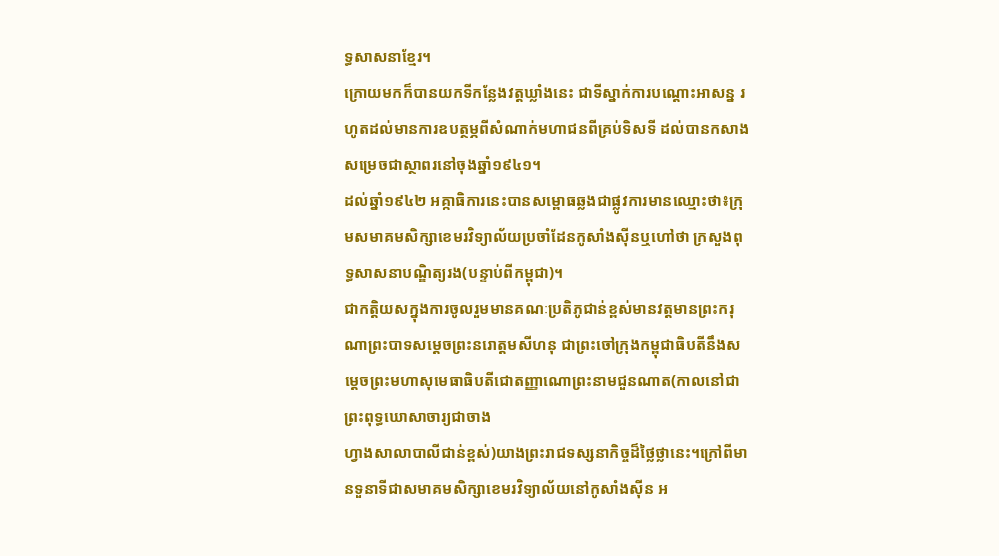ទ្ធសាសនាខ្មែរ។
ក្រោយមកក៏បានយកទីកន្លែងវត្តឃ្លាំងនេះ ជាទីស្នាក់ការបណ្ដោះអាសន្ន រហូតដល់មានការឧបត្ថម្ភពីសំណាក់មហាជនពីគ្រប់ទិសទី ដល់បានកសាងសម្រេចជាស្ថាពរនៅចុងឆ្នាំ១៩៤១។
ដល់ឆ្នាំ១៩៤២ អគ្កាធិការនេះបានសម្ពោធឆ្លងជាផ្លូវការមានឈ្មោះថា៖ក្រុមសមាគមសិក្សាខេមរវិទ្យាល័យប្រចាំដែនកូសាំងស៊ីនឬហៅថា ក្រសួងពុទ្ធសាសនាបណ្ឌិត្យរង(បន្ទាប់ពីកម្ពុជា)។
ជាកត្តិយសក្នុងការចូលរួមមានគណៈប្រតិភូជាន់ខ្ពស់មានវត្តមានព្រះករុណាព្រះបាទសម្ដេចព្រះនរោត្តមសីហនុ ជាព្រះចៅក្រុងកម្ពុជាធិបតីនឹងសម្ដេចព្រះមហាសុមេធាធិបតីជោតញ្ញាណោព្រះនាមជួនណាត(កាលនៅជាព្រះពុទ្ធឃោសាចារ្យជាចាង
ហ្វាងសាលាបាលីជាន់ខ្ពស់)យាងព្រះរាជទស្សនាកិច្ចដ៏ថ្លៃថ្លានេះ។ក្រៅពីមានទួនាទីជាសមាគមសិក្សាខេមរវិទ្យាល័យនៅកូសាំងស៊ីន អ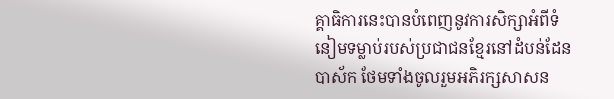គ្គាធិការនេះបានបំពេញនូវការសិក្សាអំពីទំនៀមទម្លាប់របស់ប្រជាជនខ្មែរនៅដំបន់ដែនបាស័ក ថែមទាំងចូលរួមអភិរក្សសាសន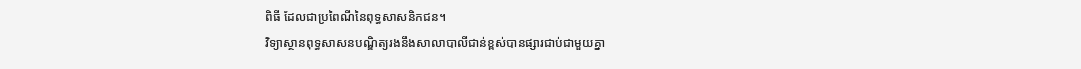ពិធី ដែលជាប្រពៃណីនៃពុទ្ធសាសនិកជន។
វិទ្យាស្ថានពុទ្ធសាសនបណ្ឌិត្យរងនឹងសាលាបាលីជាន់ខ្ពស់បានផ្សារជាប់ជាមួយគ្នា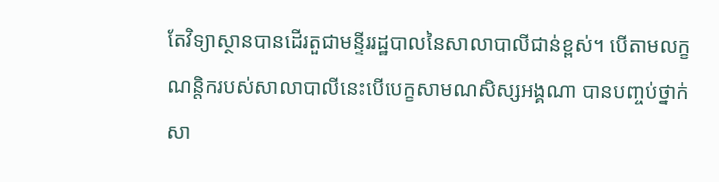តែវិទ្យាស្ថានបានដើរតួជាមន្ទីររដ្ឋបាលនៃសាលាបាលីជាន់ខ្ពស់។ បើតាមលក្ខណន្តិករបស់សាលាបាលីនេះបើបេក្ខសាមណសិស្សអង្គណា បានបញ្ចប់ថ្នាក់សា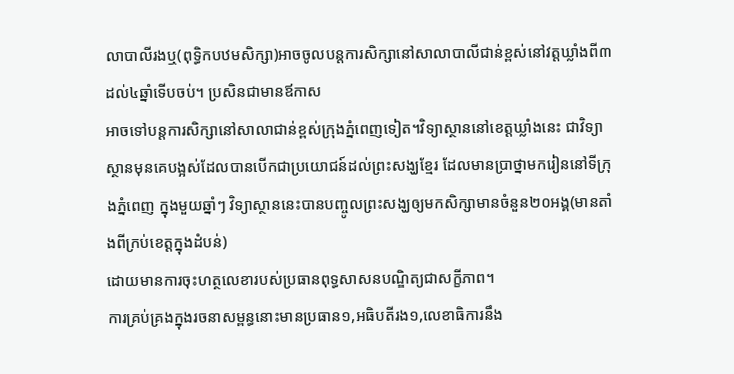លាបាលីរងឬ(ពុទ្ធិកបឋមសិក្សា)អាចចូលបន្តការសិក្សានៅសាលាបាលីជាន់ខ្ពស់នៅវត្តឃ្លាំងពី៣ដល់៤ឆ្នាំទើបចប់។ ប្រសិនជាមានឪកាស
អាចទៅបន្តការសិក្សានៅសាលាជាន់ខ្ពស់ក្រុងភ្នំពេញទៀត។វិទ្យាស្ថាននៅខេត្តឃ្លាំងនេះ ជាវិទ្យាស្ថានមុនគេបង្អស់ដែលបានបើកជាប្រយោជន៍ដល់ព្រះសង្ឃខ្មែរ ដែលមានប្រាថ្នាមករៀននៅទីក្រុងភ្នំពេញ ក្នុងមួយឆ្នាំៗ វិទ្យាស្ថាននេះបានបញ្ចូលព្រះសង្ឃឲ្យមកសិក្សាមានចំនួន២០អង្គ(មានតាំងពីក្រប់ខេត្តក្នុងដំបន់)
ដោយមានការចុះហត្ថលេខារបស់ប្រធានពុទ្ធសាសនបណ្ឌិត្យជាសក្ខីភាព។
ការគ្រប់គ្រងក្នុងរចនាសម្ពន្ធនោះមានប្រធាន១,អធិបតីរង១,លេខាធិការនឹង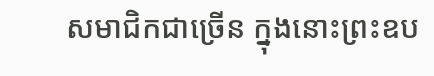សមាជិកជាច្រើន ក្នុងនោះព្រះឧប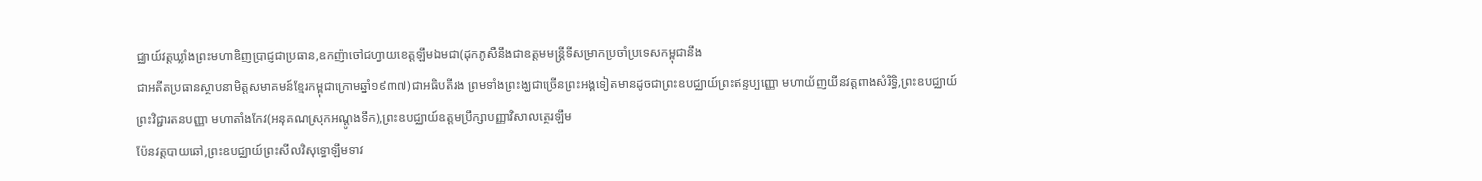ជ្ឈាយ៍វត្តឃ្លាំងព្រះមហាឌិញប្រាជ្ញជាប្រធាន,ឧកញ៉ាចៅជហ្វាយខេត្តឡឹមឯមជា(ដុកភូសឺនឹងជាឧត្តមមន្ត្រីទីសម្រាកប្រចាំប្រទេសកម្ពុជានឹង
ជាអតីតប្រធានស្ថាបនាមិត្តសមាគមន៍ខ្មែរកម្ពុជាក្រោមឆ្នាំ១៩៣៧)ជាអធិបតីរង ព្រមទាំងព្រះង្ឃជាច្រើនព្រះអង្គទៀតមានដូចជាព្រះឧបជ្ឈាយ៍ព្រះឥន្ទប្បញ្ញោ មហាយ័ញយីនវត្តពាងសំរិទ្ធិ,ព្រះឧបជ្ឈាយ៍ព្រះវិជ្ជារតនបញ្ញា មហាតាំងកែវ(អនុគណស្រុកអណ្ដូងទឹក),ព្រះឧបជ្ឈាយ៍ឧត្តមប្រឹក្សាបញ្ញាវិសាលត្ថេរឡឹម
ប៉ែនវត្តបាយឆៅ,ព្រះឧបជ្ឈាយ៍ព្រះសីលវិសុទ្ធោឡឹមទាវ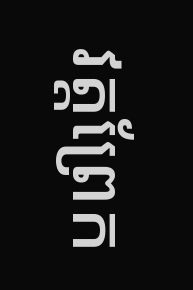វត្តព្រែក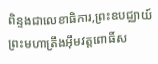ពិន្ទងជាលេខាធិការ,ព្រះឧបជ្ឈាយ៍ព្រះមហាត្រឹងអ៊ឹមវត្តពោធិ៍ស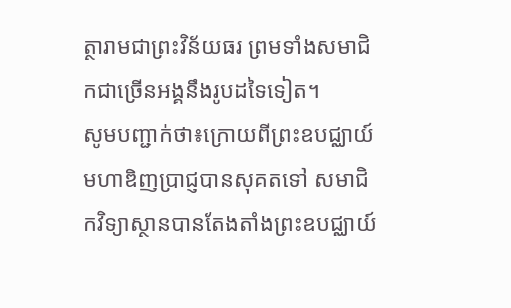ត្ថារាមជាព្រះវិន័យធរ ព្រមទាំងសមាជិកជាច្រើនអង្គនឹងរូបដទៃទៀត។
សូមបញ្ជាក់ថា៖ក្រោយពីព្រះឧបជ្ឈាយ៍មហាឌិញប្រាជ្ញបានសុគតទៅ សមាជិកវិទ្យាស្ថានបានតែងតាំងព្រះឧបជ្ឈាយ៍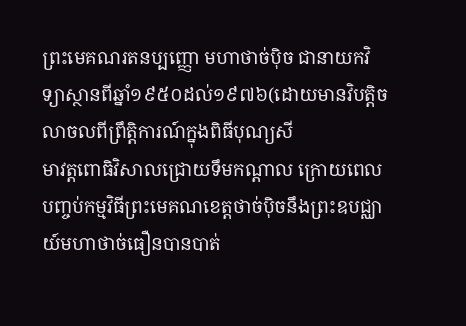ព្រះមេគណរតនប្បញ្ញោ មហាថាច់ប៉ិច ជានាយកវិទ្យាស្ថានពីឆ្នាំ១៩៥០ដល់១៩៧៦(ដោយមានវិបត្តិចលាចលពីព្រឹត្តិការណ៍ក្នុងពិធីបុណ្យសី
មាវត្តពោធិវិសាលជ្រោយទឹមកណ្ដាល ក្រោយពេលបញ្ចប់កម្មវិធីព្រះមេគណខេត្តថាច់ប៉ិចនឹងព្រះឧបជ្ឈាយ៍មហាថាច់ធឿនបានបាត់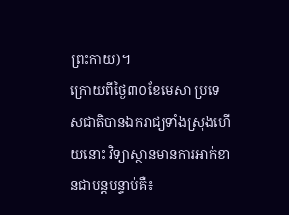ព្រះកាយ)។
ក្រោយពីថ្ងៃ៣០ខែមេសា ប្រទេសជាតិបានឯករាជ្យទាំងស្រុងហើយនោះ វិទ្យាស្ថានមានការអាក់ខានជាបន្តបន្ទាប់គឺ៖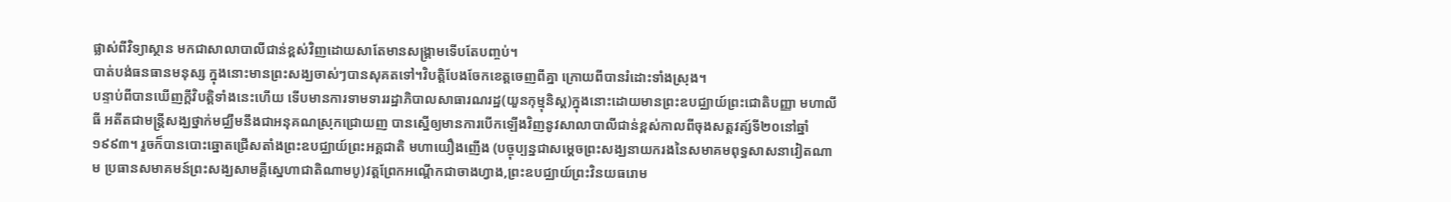ផ្លាស់ពីវិទ្យាស្ថាន មកជាសាលាបាលីជាន់ខ្ពស់វិញដោយសាតែមានសង្រ្គាមទើបតែបញ្ចប់។
បាត់បង់ធនធានមនុស្ស ក្នុងនោះមានព្រះសង្ឃចាស់ៗបានសុគតទៅ។វិបត្តិបែងចែកខេត្តចេញពីគ្នា ក្រោយពីបានរំដោះទាំងស្រុង។
បន្ទាប់ពីបានឃើញក្ដីវិបត្តិទាំងនេះហើយ ទើបមានការទាមទាររដ្ឋាភិបាលសាធារណរដ្ឋ(យួនកុម្មុនិស្ត)ក្នុងនោះដោយមានព្រះឧបជ្ឈាយ៍ព្រះជោតិបញ្ញា មហាលីធី អតីតជាមន្ត្រីសង្ឃថ្នាក់មជ្ឈឹមនឹងជាអនុគណស្រុកជ្រោយញ បានស្នើឲ្យមានការបើកឡើងវិញនូវសាលាបាលីជាន់ខ្ពស់កាលពីចុងសត្តវត្ស៍ទី២០នៅឆ្នាំ១៩៩៣។ រួចក៏បានបោះឆ្នោតជ្រើសតាំងព្រះឧបជ្ឈាយ៍ព្រះអគ្គជាតិ មហាយឿងញើង (បច្ចុប្បន្នជាសម្ដេចព្រះសង្ឃនាយករងនៃសមាគមពុទ្ធសាសនាវៀតណាម ប្រធានសមាគមន៍ព្រះសង្ឃសាមគ្គីស្នេហាជាតិណាមបូ)វត្តព្រែកអណ្ដើកជាចាងហ្វាង,ព្រះឧបជ្ឈាយ៍ព្រះវិនយធរោម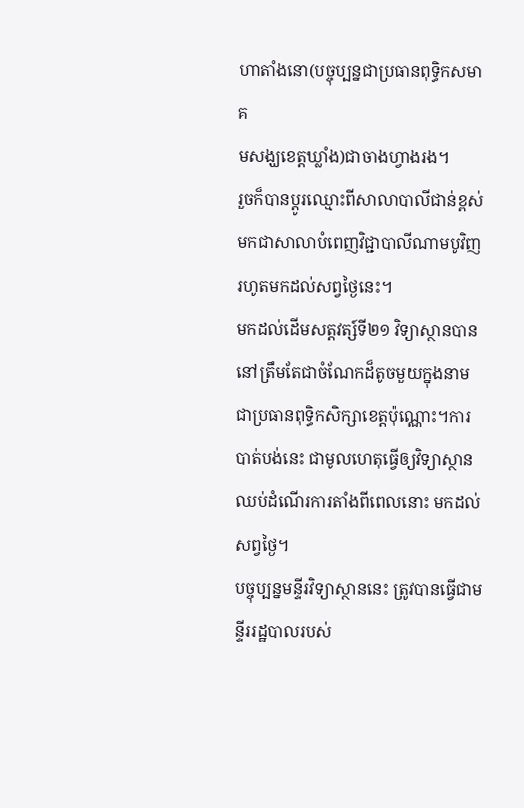ហាតាំងនោ(បច្ចុប្បន្នជាប្រធានពុទ្ធិកសមាគ
មសង្ឃខេត្តឃ្លាំង)ជាចាងហ្វាងរង។
រួចក៏បានប្ដូរឈ្មោះពីសាលាបាលីជាន់ខ្ពស់ មកជាសាលាបំពេញវិជ្ជាបាលីណាមបូវិញ រហូតមកដល់សព្វថ្ងៃនេះ។
មកដល់ដើមសត្តវត្ស៍ទី២១ វិទ្យាស្ថានបាននៅត្រឹមតែជាចំណែកដ៏តូចមួយក្នុងនាមជាប្រធានពុទ្ធិកសិក្សាខេត្តប៉ុណ្ណោះ។ការបាត់បង់នេះ ជាមូលហេតុធ្វើឲ្យវិទ្យាស្ថានឈប់ដំណើរការតាំងពីពេលនោះ មកដល់សព្វថ្ងៃ។
បច្ចុប្បន្នមន្ទីរវិទ្យាស្ថាននេះ ត្រូវបានធ្វើជាមន្ទីររដ្ឋបាលរបស់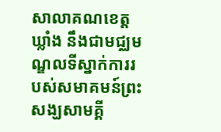សាលាគណខេត្តឃ្លាំង នឹងជាមជ្ឈមណ្ឌលទីស្នាក់ការរបស់សមាគមន៍ព្រះសង្ឃសាមគ្គី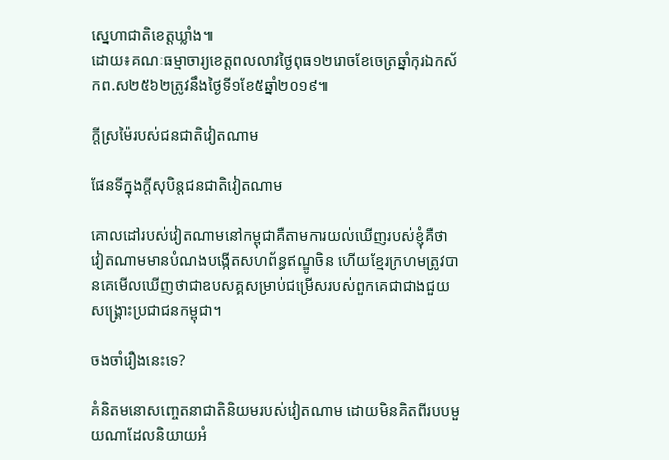ស្នេហាជាតិខេត្តឃ្លាំង៕
ដោយ៖គណៈធម្មាចារ្យខេត្តពលលាវថ្ងៃពុធ១២រោចខែចេត្រឆ្នាំកុរឯកស័កព.ស២៥៦២ត្រូវនឹងថ្ងៃទី១ខែ៥ឆ្នាំ២០១៩៕

ក្តីស្រម៉ៃរបស់ជនជាតិវៀតណាម

ផែនទីក្នុងក្តីសុបិន្តជនជាតិវៀតណាម

គោលដៅរបស់វៀតណាមនៅកម្ពុជាគឺតាមការយល់ឃើញរបស់ខ្ញុំគឺថា វៀតណាមមានបំណងបង្កើតសហព័ន្ធឥណ្ឌូចិន ហើយខ្មែរក្រហមត្រូវបានគេមើលឃើញថាជាឧបសគ្គសម្រាប់ជម្រើសរបស់ពួកគេជាជាងជួយសង្គ្រោះប្រជាជនកម្ពុជា។

ចងចាំរឿងនេះទេ?

គំនិតមនោសញ្ចេតនាជាតិនិយមរបស់វៀតណាម ដោយមិនគិតពីរបបមួយណាដែលនិយាយអំ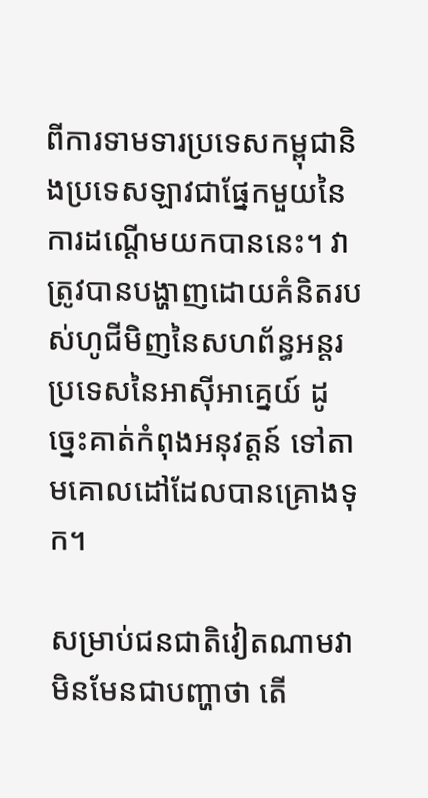ពីការទាមទារប្រទេសកម្ពុជានិងប្រទេសឡាវជាផ្នែកមួយនៃការដណ្តើមយកបាននេះ។ វាត្រូវបានបង្ហាញដោយគំនិតរបស់ហូជីមិញនៃសហព័ន្ធអន្តរប្រទេសនៃអាស៊ីអាគ្នេយ៍ ដូច្នេះគាត់កំពុងអនុវត្តន៍ ទៅតាមគោលដៅដែលបានគ្រោងទុក។

សម្រាប់ជនជាតិវៀតណាមវាមិនមែនជាបញ្ហាថា តើ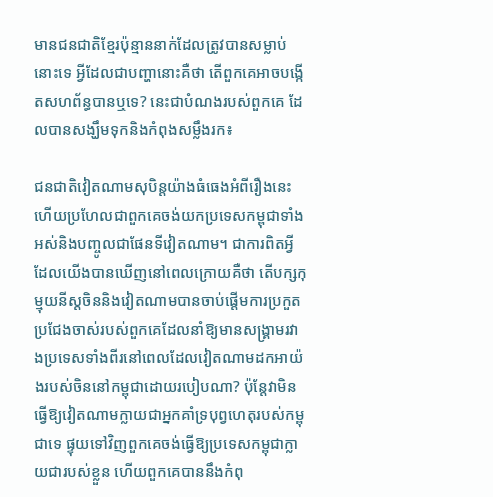មានជនជាតិខ្មែរប៉ុន្មាននាក់ដែលត្រូវបានសម្លាប់នោះទេ អ្វីដែលជាបញ្ហានោះគឺថា តើពួកគេអាចបង្កើតសហព័ន្ធបានឬទេ? នេះជាបំណងរបស់ពួកគេ ដែលបានសង្ឃឹមទុកនិងកំពុងសម្លឹងរក៖

ជនជាតិវៀតណាមសុបិន្តយ៉ាងធំធេងអំពីរឿងនេះ ហើយប្រហែលជាពួកគេចង់យកប្រទេសកម្ពុជាទាំងអស់និងបញ្ចូលជាផែនទីវៀតណាម។ ជាការពិតអ្វីដែលយើងបានឃើញនៅពេលក្រោយគឺថា តើបក្សកុម្មុយនីស្តចិននិងវៀតណាមបានចាប់ផ្តើមការប្រកួតប្រជែងចាស់របស់ពួកគេដែលនាំឱ្យមានសង្គ្រាមរវាងប្រទេសទាំងពីរនៅពេលដែលវៀតណាមដកអាយ៉ងរបស់ចិននៅកម្ពុជាដោយរបៀបណា? ប៉ុន្តែវាមិនធ្វើឱ្យវៀតណាមក្លាយជាអ្នកគាំទ្របុព្វហេតុរបស់កម្ពុជាទេ ផ្ទុយទៅវិញពួកគេចង់ធ្វើឱ្យប្រទេសកម្ពុជាក្លាយជារបស់ខ្លួន ហើយពួកគេបាននឹងកំពុ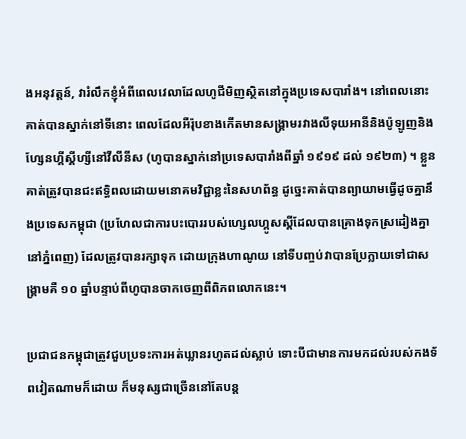ងអនុវត្តន៍, វារំលឹកខ្ញុំអំពីពេលវេលាដែលហូជីមិញស្ថិតនៅក្នុងប្រទេសបារាំង។ នៅពេលនោះគាត់បានស្នាក់នៅទីនោះ ពេលដែលអឺរ៉ុបខាងកើតមានសង្គ្រាមរវាងលីទុយអានីនិងប៉ូឡូញនិងហ្សែនហ្គីស្គីហ្សីនៅវីលីនីស (ហូបានស្នាក់នៅប្រទេសបារាំងពីឆ្នាំ ១៩១៩ ដល់ ១៩២៣) ។ ខ្លួនគាត់ត្រូវបានជះឥទ្ធិពលដោយមនោគមវិជ្ជាខ្លះនៃសហព័ន្ធ ដូច្នេះគាត់បានព្យាយាមធ្វើដូចគ្នានឹងប្រទេសកម្ពុជា (ប្រហែលជាការបះបោររបស់ហ្សេលហ្គូសស្គីដែលបានគ្រោងទុកស្រដៀងគ្នានៅភ្នំពេញ) ដែលត្រូវបានរក្សាទុក ដោយក្រុងហាណូយ នៅទីបញ្ចប់វាបានប្រែក្លាយទៅជាសង្រ្គាមគឺ ១០ ឆ្នាំបន្ទាប់ពីហូបានចាកចេញពីពិភពលោកនេះ។

ប្រជាជនកម្ពុជាត្រូវជួបប្រទះការអត់ឃ្លានរហូតដល់ស្លាប់ ទោះបីជាមានការមកដល់របស់កងទ័ពវៀតណាមក៏ដោយ ក៏មនុស្សជាច្រើននៅតែបន្ត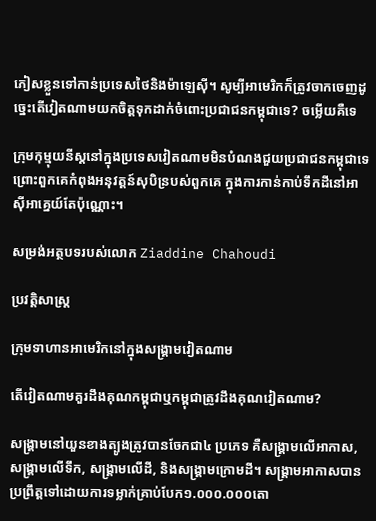ភៀសខ្លួនទៅកាន់ប្រទេសថៃនិងម៉ាឡេស៊ី។ សូម្បីអាមេរិកក៏ត្រូវចាកចេញដូច្នេះតើវៀតណាមយកចិត្តទុកដាក់ចំពោះប្រជាជនកម្ពុជាទេ? ចម្លើយគឺទេ

ក្រុមកុម្មុយនីស្តនៅក្នុងប្រទេសវៀតណាមមិនបំណងជួយប្រជាជនកម្ពុជាទេ ព្រោះពួកគេកំពុងអនុវត្តន៍សុបិន្របស់ពួកគេ ក្នុងការកាន់កាប់ទឹកដីនៅអាស៊ីអាគ្នេយ៍តែប៉ុណ្ណោះ។

សម្រង់អត្ថបទរបស់លោក Ziaddine Chahoudi

ប្រវត្តិសាស្រ្ត

ក្រុមទាហានអាមេរិកនៅក្នុងសង្រ្គាមវៀតណាម

តើវៀតណាមគួរដឹងគុណកម្ពុជាឬកម្ពុជាត្រូវដឹងគុណវៀតណាម?

សង្រ្គាមនៅយួនខាងត្បូងត្រូវបានចែកជា៤ ប្រភេទ គឺសង្រ្គាមលើអាកាស, សង្រ្គាមលើទឹក, សង្រ្គាមលើដី, និងសង្រ្គាមក្រោមដី។ សង្រ្គាមអាកាសបានប្រព្រឹត្តទៅដោយការទម្លាក់គ្រាប់បែក១.០០០.០០០តោ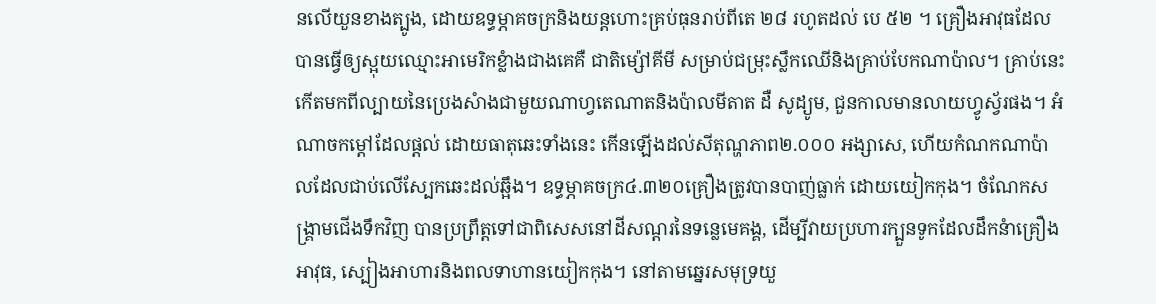នលើយួនខាងត្បូង, ដោយឧទ្ធម្ភាគចក្រនិងយន្តហោះគ្រប់ធុនរាប់ពីតេ ២៨ រហូតដល់ បេ ៥២ ។ គ្រឿងអាវុធដែលបានធ្វើឲ្យស្អុយឈ្មោះអាមេរិកខ្លំាងជាងគេគឺ ជាតិម្ស៉ៅគីមី សម្រាប់ជម្រុះស្លឹកឈើនិងគ្រាប់បែកណាប៉ាល។ គ្រាប់នេះ កើតមកពីល្បាយនៃប្រេងសំាងជាមួយណាហ្វតេណាតនិងប៉ាលមីតាត ដឺ សូដ្យូម, ជួនកាលមានលាយហ្វូស្វ័រផង។ អំណាចកម្តៅដែលផ្តល់ ដោយធាតុឆេះទាំងនេះ កើនឡើងដល់សីតុណ្ហភាព២.០០០ អង្សាសេ, ហើយកំណកណាប៉ាលដែលជាប់លើស្បែកឆេះដល់ឆ្អឹង។ ឧទ្ធម្ភាគចក្រ៤.៣២០គ្រឿងត្រូវបានបាញ់ធ្លាក់ ដោយយៀកកុង។ ចំណែកសង្រ្គាមជើងទឹកវិញ បានប្រព្រឹត្តទៅជាពិសេសនៅដីសណ្តរនៃទន្លេមេគង្គ, ដើម្បីវាយប្រហារក្បួនទូកដែលដឹកនំាគ្រឿងអាវុធ, ស្បៀងអាហារនិងពលទាហានយៀកកុង។ នៅតាមឆ្នេរសមុទ្រយួ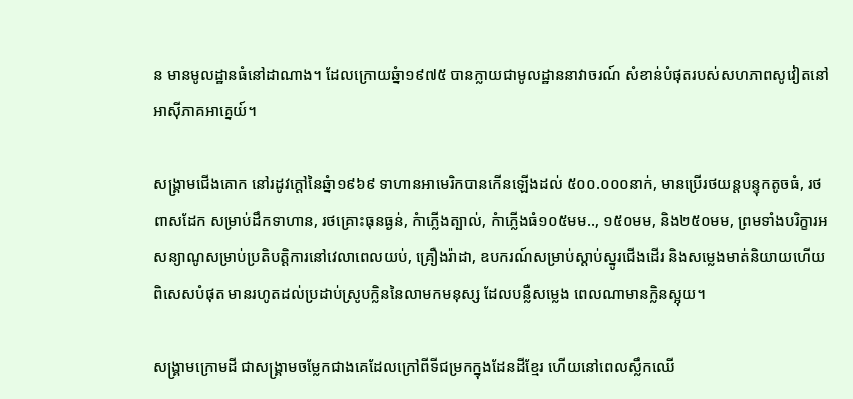ន មានមូលដ្ឋានធំនៅដាណាង។ ដែលក្រោយឆ្នំា១៩៧៥ បានក្លាយជាមូលដ្ឋាននាវាចរណ៍ សំខាន់បំផុតរបស់សហភាពសូវៀតនៅអាស៊ីភាគអាគ្នេយ៍។

សង្រ្គាមជើងគោក នៅរដូវក្តៅនៃឆ្នំា១៩៦៩ ទាហានអាមេរិកបានកើនឡើងដល់ ៥០០.០០០នាក់, មានប្រើរថយន្តបន្ទុកតូចធំ, រថពាសដែក សម្រាប់ដឹកទាហាន, រថគ្រោះធុនធ្ងន់, កំាភ្លើងត្បាល់, កំាភ្លើងធំ១០៥មម.., ១៥០មម, និង២៥០មម, ព្រមទាំងបរិក្ខារអសន្យាណូសម្រាប់ប្រតិបត្តិការនៅវេលាពេលយប់, គ្រឿងរ៉ាដា, ឧបករណ៍សម្រាប់ស្តាប់ស្នូរជើងដើរ និងសម្លេងមាត់និយាយហើយពិសេសបំផុត មានរហូតដល់ប្រដាប់ស្រូបក្លិននៃលាមកមនុស្ស ដែលបន្លឺសម្លេង ពេលណាមានក្លិនស្អុយ។

សង្រ្គាមក្រោមដី ជាសង្រ្គាមចម្លែកជាងគេដែលក្រៅពីទីជម្រកក្នុងដែនដីខ្មែរ ហើយនៅពេលស្លឹកឈើ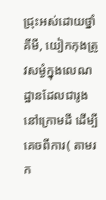ជ្រុះអស់ដោយថ្នាំគីមី, យៀកកុងត្រូវសម្ងំក្នុងលេណដ្ឋានដែលជារូងនៅក្រោមដី ដើម្បីគេចពីការ( តាមរក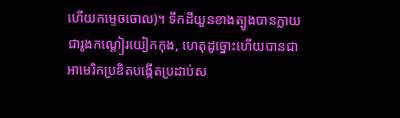ហើយកម្ទេចចោល)។ ទឹកដីយួនខាងត្បូងបានក្លាយជារូងកណ្តៀរយៀកកុង, ហេតុដូច្នោះហើយបានជាអាមេរិកប្រឌិតបង្កើតប្រដាប់ស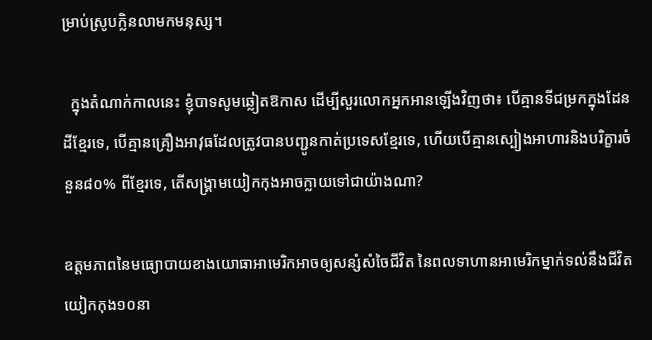ម្រាប់ស្រូបក្លិនលាមកមនុស្ស។

  ក្នុងតំណាក់កាលនេះ ខ្ញុំបាទសូមឆ្លៀតឱកាស ដើម្បីសួរលោកអ្នកអានឡើងវិញថា៖ បើគ្មានទីជម្រកក្នុងដែនដីខ្មែរទេ, បើគ្មានគ្រឿងអាវុធដែលត្រូវបានបញ្ជូនកាត់ប្រទេសខ្មែរទេ, ហើយបើគ្មានស្បៀងអាហារនិងបរិក្ខារចំនួន៨០% ពីខ្មែរទេ, តើសង្រ្គាមយៀកកុងអាចក្លាយទៅជាយ៉ាងណា?

ឧត្តមភាពនៃមធ្យោបាយខាងយោធាអាមេរិកអាចឲ្យសន្សំសំចៃជីវិត នៃពលទាហានអាមេរិកម្នាក់ទល់នឹងជីវិតយៀកកុង១០នា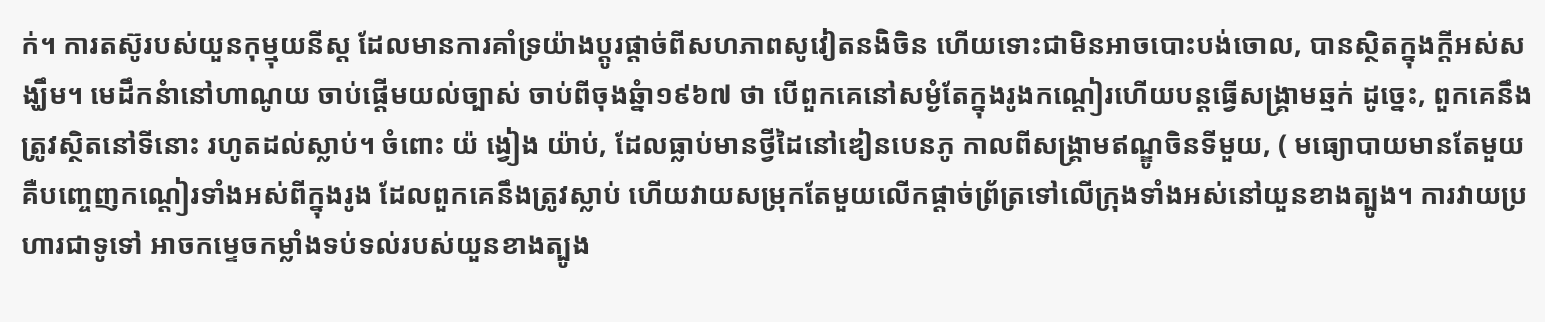ក់។ ការតស៊ូរបស់យួនកុម្មុយនីស្ត ដែលមានការគាំទ្រយ៉ាងប្តូរផ្តាច់ពីសហភាពសូវៀតនងិចិន ហើយទោះជាមិនអាចបោះបង់ចោល, បានស្ថិតក្នុងក្តីអស់សង្ឃឹម។ មេដឹកនំានៅហាណូយ ចាប់ផ្តើមយល់ច្បាស់ ចាប់ពីចុងឆ្នំា១៩៦៧ ថា បើពួកគេនៅសម្ងំតែក្នុងរូងកណ្តៀរហើយបន្តធ្វើសង្រ្គាមឆ្មក់ ដូច្នេះ, ពួកគេនឹងត្រូវស្ថិតនៅទីនោះ រហូតដល់ស្លាប់។ ចំពោះ យ៉ ង្វៀង យ៉ាប់, ដែលធ្លាប់មានថ្វីដៃនៅឌៀនបេនភូ កាលពីសង្រ្គាមឥណ្ឌូចិនទីមួយ, ( មធ្យោបាយមានតែមួយ គឺបញ្ចេញកណ្តៀរទាំងអស់ពីក្នុងរូង ដែលពួកគេនឹងត្រូវស្លាប់ ហើយវាយសម្រុកតែមួយលើកផ្តាច់ព្រ័ត្រទៅលើក្រុងទាំងអស់នៅយួនខាងត្បូង។ ការវាយប្រហារជាទូទៅ អាចកម្ទេចកម្លាំងទប់ទល់របស់យួនខាងត្បូង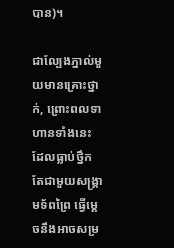បាន)។

ជាល្បែងភ្នាល់មួយមានគ្រោះថ្នាក់, ព្រោះពលទាហានទាំងនេះ ដែលធ្លាប់ថ្នឹក តែជាមួយសង្រ្គាមទ័ពព្រៃ ធ្វើម្តេចនឹងអាចសម្រ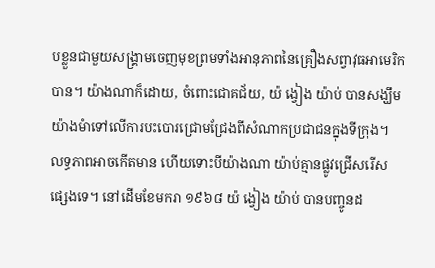បខ្លួនជាមួយសង្រ្គាមចេញមុខព្រមទាំងអានុភាពនៃគ្រឿងសព្វាវុធអាមេរិកបាន។ យ៉ាងណាក៏ដោយ, ចំពោះជោគជ័យ, យ៉ ង្វៀង យ៉ាប់ បានសង្ឃឹមយ៉ាងមំាទៅលើការបះបោរជ្រោមជ្រែងពីសំណាកប្រជាជនក្នុងទីក្រុង។ លទ្ធភាពអាចកើតមាន ហើយទោះបីយ៉ាងណា យ៉ាប់គ្មានផ្លូវជ្រើសរើសផ្សេងទេ។ នៅដើមខែមករា ១៩៦៨ យ៉ ង្វៀង យ៉ាប់ បានបញ្ចូនដ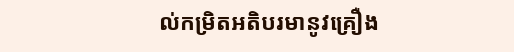ល់កម្រិតអតិបរមានូវគ្រឿង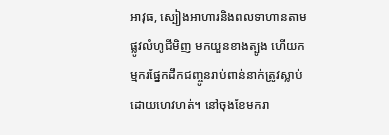អាវុធ, ស្បៀងអាហារនិងពលទាហានតាមផ្លូវលំហូជីមិញ មកយួនខាងត្បូង ហើយកម្មករផ្នែកដឹកជញ្ចូនរាប់ពាន់នាក់ត្រូវស្លាប់ ដោយហេវហត់។ នៅចុងខែមករា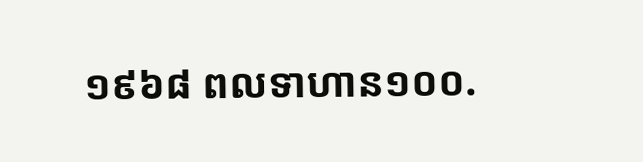១៩៦៨ ពលទាហាន១០០.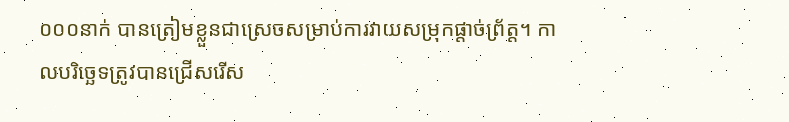០០០នាក់ បានត្រៀមខ្លួនជាស្រេចសម្រាប់ការវាយសម្រុកផ្តាច់ព្រ័ត្ត។ កាលបរិច្ឆេទត្រូវបានជ្រើសរើស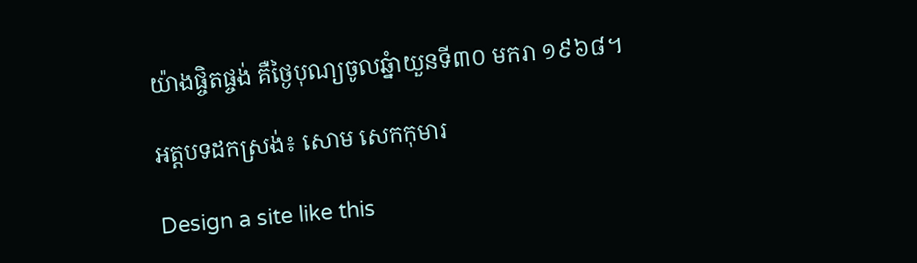យ៉ាងផ្ចិតផ្ចង់ គឺថ្ងៃបុណ្យចូលឆ្នំាយួនទី៣០ មករា ១៩៦៨។

អត្តបទដកស្រង់៖ សោម សេកកុមារ

Design a site like this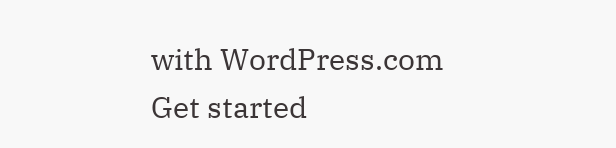with WordPress.com
Get started